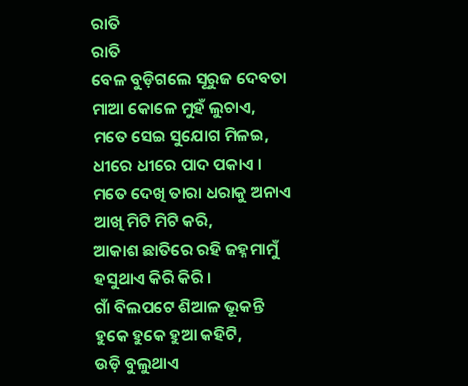ରାତି
ରାତି
ବେଳ ବୁଡ଼ିଗଲେ ସୂରୁଜ ଦେବତା
ମାଆ କୋଳେ ମୁହଁ ଲୁଚାଏ,
ମତେ ସେଇ ସୁଯୋଗ ମିଳଇ,
ଧୀରେ ଧୀରେ ପାଦ ପକାଏ ।
ମତେ ଦେଖି ତାରା ଧରାକୁ ଅନାଏ
ଆଖି ମିଟି ମିଟି କରି,
ଆକାଶ ଛାତିରେ ରହି ଜହ୍ନମାମୁଁ
ହସୁଥାଏ କିରି କିରି ।
ଗାଁ ବିଲପଟେ ଶିଆଳ ଭୂକନ୍ତି
ହୁକେ ହୁକେ ହୁଆ କହିଟି,
ଉଡ଼ି ବୁଲୁଥାଏ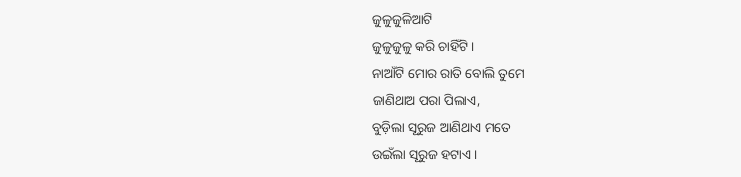ଜୁଳୁଜୁଳିଆଟି
ଜୁଳୁଜୁଳୁ କରି ଚାହିଁଟି ।
ନାଆଁଟି ମୋର ରାତି ବୋଲି ତୁମେ
ଜାଣିଥାଅ ପରା ପିଲାଏ,
ବୁଡ଼ିଲା ସୂରୁଜ ଆଣିଥାଏ ମତେ
ଉଇଁଲା ସୂରୁଜ ହଟାଏ ।